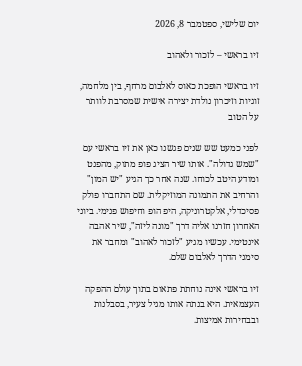יום שלישי, ספטמבר 8, 2026

זיו בראשי – לזכור ולאהוב

זיו בראשי הופכת כאוס לאלבום מרחף, בין מלחמה, זוגיות וזיכרון נולדת יצירה אישית שמסרבת לוותר על הטוב

לפני כמעט שש שנים פגשנו כאן את זיו בראשי עם "שמש גדולה". אותו שיר הציג פופ מתוק, מהפנט ומודע היטב לכוחו. שנה אחר כך הגיע "יש המון" והרחיב את התמונה המוזיקלית. שם התחברו פולק פסיכדלי, אלקטרוניקה, היפ הופ וחיפוש פנימי. ביוני האחרון חזרנו אליה דרך "מונה ליזה", שיר אהבה אינטימי. עכשיו מגיע "לזכור לאהוב" ומחבר את סימני הדרך לאלבום שלם.

זיו בראשי אינה נוחתת פתאום בתוך עולם ההפקה העצמאית. היא בנתה אותו מגיל צעיר, בסבלנות ובבחירות אמיצות.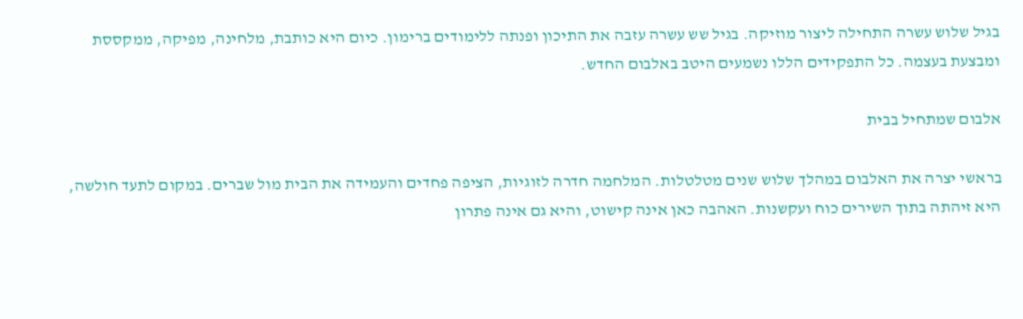בגיל שלוש עשרה התחילה ליצור מוזיקה. בגיל שש עשרה עזבה את התיכון ופנתה ללימודים ברימון. כיום היא כותבת, מלחינה, מפיקה, ממקססת ומבצעת בעצמה. כל התפקידים הללו נשמעים היטב באלבום החדש.

אלבום שמתחיל בבית

בראשי יצרה את האלבום במהלך שלוש שנים מטלטלות. המלחמה חדרה לזוגיות, הציפה פחדים והעמידה את הבית מול שברים. במקום לתעד חולשה, היא זיהתה בתוך השירים כוח ועקשנות. האהבה כאן אינה קישוט, והיא גם אינה פתרון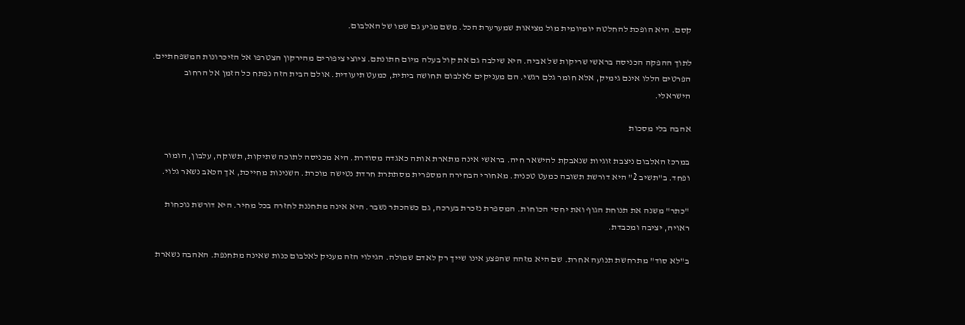קסם. היא הופכת להחלטה יומיומית מול מציאות שמערערת הכל. משם מגיע גם שמו של האלבום.

לתוך ההפקה הכניסה בראשי שריקות של אביה. היא שילבה גם את קול בעלה מיום חתונתם. ציוצי ציפורים מהירקון הצטרפו אל הזיכרונות המשפחתיים. הפרטים הללו אינם גימיק, אלא חומר גלם רגשי. הם מעניקים לאלבום תחושה ביתית, כמעט תיעודית. אולם הבית הזה נפתח כל הזמן אל הרחוב הישראלי.

אהבה בלי מסכות

במרכז האלבום ניצבת זוגיות שנאבקת להישאר חיה. בראשי אינה מתארת אותה כאגדה מסודרת. היא מכניסה לתוכה שתיקות, תשוקה, עלבון, הומור ופחד. ב"תשיב 2" היא דורשת תשובה כמעט טכנית. מאחורי הבחירה המספרית מסתתרת חרדת נטישה מוכרת. השנינות מחייכת, אך הכאב נשאר גלוי.

"כתר" משנה את תנוחת הגוף ואת יחסי הכוחות. המספרת נזכרת בערכה, גם כשהכתר נשבר. היא אינה מתחננת לחזרה בכל מחיר. היא דורשת נוכחות ראויה, יציבה ומכבדת.

ב"לא סוד" מתרחשת תנועה אחרת. שם היא מזהה שהפצע אינו שייך רק לאדם שמולה. הגילוי הזה מעניק לאלבום כנות שאינה מתחנפת. האהבה נשארת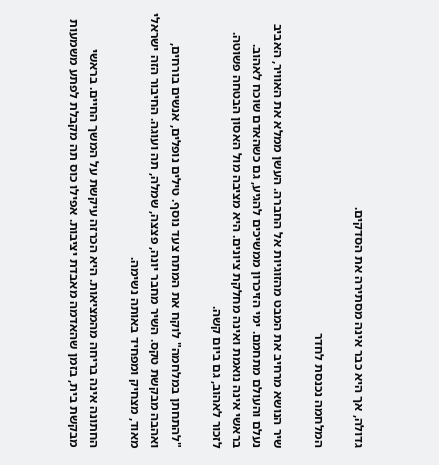גדולה, אך היא כבר אינה מסתירה את הסדקים.

המלחמה נכנסת לחדר

שיר הנושא מרחיב את המבט מהזוגיות אל החברה. העשן ממלא את האוויר, האביב נעלם והעולם מתחמם. ימי הזיכרון ממשיכים להגיע, גם כשהאדם שוכח לאהוב. בראשי אינה נואמת ואינה מחלקת ציונים. היא מציבה מול האסון הבטחה פשוטה. לזכור לאהוב, גם ביום קשה.

"להתחתן במלחמה" לוקח את המתח צעד נוסף. טילים נופלים, אנשים בורחים, ואהבה מבקשת טקס. השיר מחבר יונה, פצצה, שמלה, תה ועוגה. החיבור הזה ישראלי מאוד, מצחיק ומפחיד באותה נשימה.

החתונה אינה בריחה מהמציאות. היא הכרזה עיקשת על המשך החיים. בראשי מבקשת בית, בזמן שהאדמה מאבדת יציבות. אפילו כוס תה מקבלת לפתע משמעות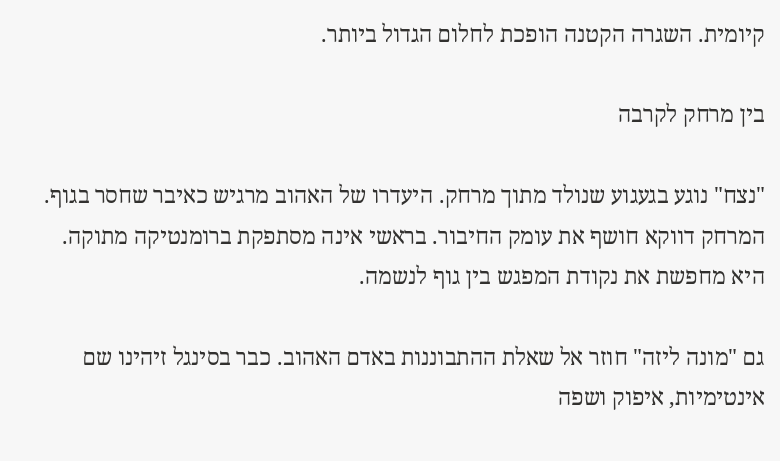קיומית. השגרה הקטנה הופכת לחלום הגדול ביותר.

בין מרחק לקרבה

"נצח" נוגע בגעגוע שנולד מתוך מרחק. היעדרו של האהוב מרגיש כאיבר שחסר בגוף. המרחק דווקא חושף את עומק החיבור. בראשי אינה מסתפקת ברומנטיקה מתוקה. היא מחפשת את נקודת המפגש בין גוף לנשמה.

גם "מונה ליזה" חוזר אל שאלת ההתבוננות באדם האהוב. כבר בסינגל זיהינו שם אינטימיות, איפוק ושפה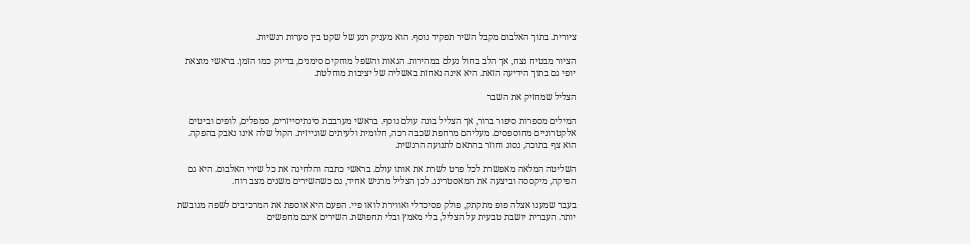ציורית. בתוך האלבום מקבל השיר תפקיד נוסף. הוא מעניק רגע של שקט בין סערות רגשיות.

הציור מבטיח נצח, אך הלב בחול נעלם במהירות. הגאות והשפל מוחקים סימנים, בדיוק כמו הזמן. בראשי מוצאת יופי גם בתוך הידיעה הזאת. היא אינה נאחזת באשליה של יציבות מוחלטת.

הצליל שמחזיק את השבר

המילים מספרות סיפור ברור, אך הצליל בונה עולם נוסף. בראשי מערבבת סינתיסייזרים, סמפלים, לופים וביטים אלקטרוניים מחוספסים. מעליהם מרחפת שכבה רכה, חלומית ולעיתים שוגייזית. הקול שלה אינו נאבק בהפקה. הוא צף בתוכה, נסוג וחוזר בהתאם לתנועה הרגשית.

השליטה המלאה מאפשרת לכל פרט לשרת את אותו עולם. בראשי כתבה והלחינה את כל שירי האלבום. היא גם הפיקה, מיקססה וביצעה את המאסטרינג. לכן הצליל מרגיש אחיד, גם כשהשירים משנים מצב רוח.

בעבר שמענו אצלה פופ מתקתק, פולק פסיכדלי ואווירת לואו פיי. הפעם היא אוספת את המרכיבים לשפה מגובשת יותר. העברית יושבת טבעית על הצליל, בלי מאמץ ובלי תחפושת. השירים אינם מחפשים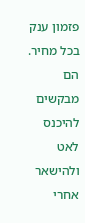פזמון ענק בכל מחיר. הם מבקשים להיכנס לאט ולהישאר אחרי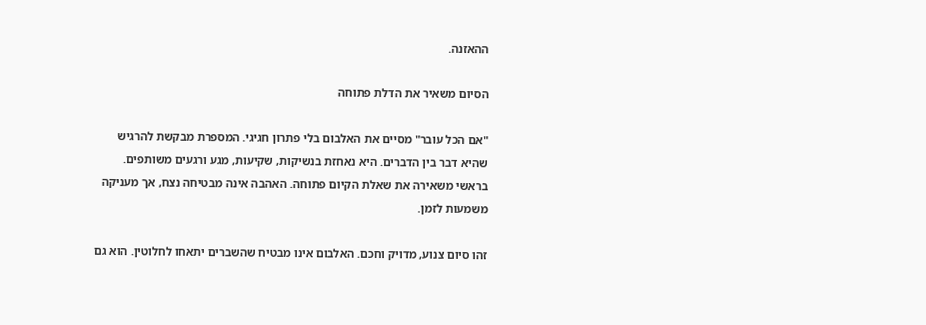ההאזנה.

הסיום משאיר את הדלת פתוחה

"אם הכל עובר" מסיים את האלבום בלי פתרון חגיגי. המספרת מבקשת להרגיש שהיא דבר בין הדברים. היא נאחזת בנשיקות, שקיעות, מגע ורגעים משותפים. בראשי משאירה את שאלת הקיום פתוחה. האהבה אינה מבטיחה נצח, אך מעניקה משמעות לזמן.

זהו סיום צנוע, מדויק וחכם. האלבום אינו מבטיח שהשברים יתאחו לחלוטין. הוא גם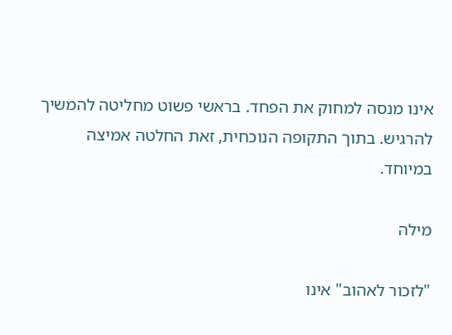אינו מנסה למחוק את הפחד. בראשי פשוט מחליטה להמשיך להרגיש. בתוך התקופה הנוכחית, זאת החלטה אמיצה במיוחד.

מילה

"לזכור לאהוב" אינו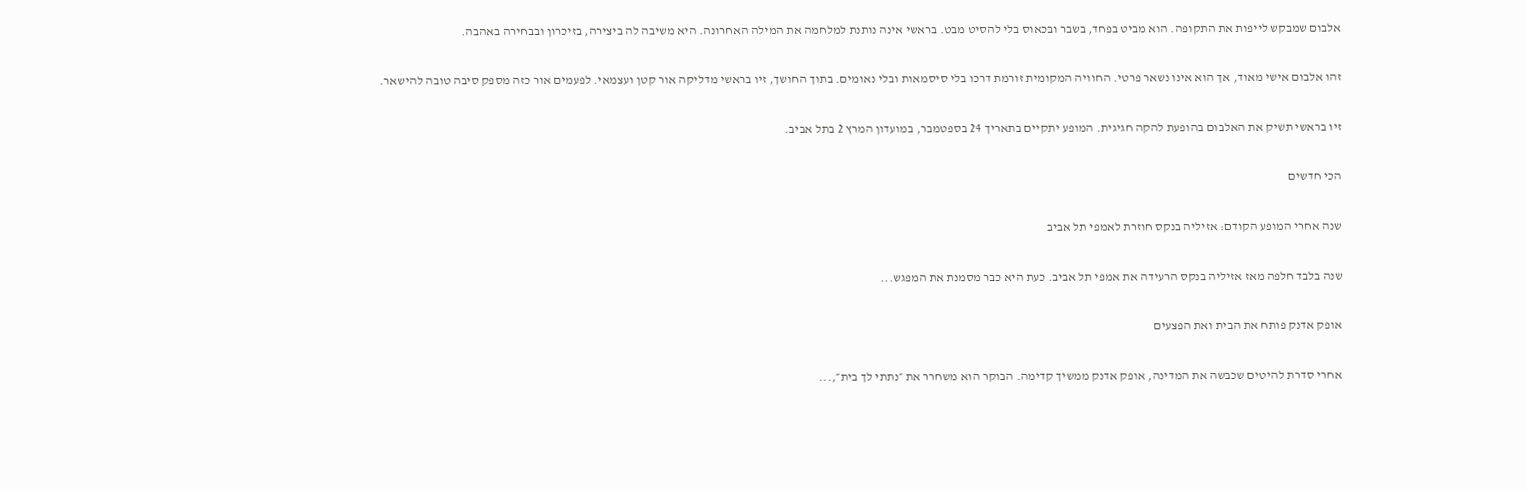אלבום שמבקש לייפות את התקופה. הוא מביט בפחד, בשבר ובכאוס בלי להסיט מבט. בראשי אינה נותנת למלחמה את המילה האחרונה. היא משיבה לה ביצירה, בזיכרון ובבחירה באהבה.

זהו אלבום אישי מאוד, אך הוא אינו נשאר פרטי. החוויה המקומית זורמת דרכו בלי סיסמאות ובלי נאומים. בתוך החושך, זיו בראשי מדליקה אור קטן ועצמאי. לפעמים אור כזה מספק סיבה טובה להישאר.

זיו בראשי תשיק את האלבום בהופעת להקה חגיגית. המופע יתקיים בתאריך 24 בספטמבר, במועדון המרץ 2 בתל אביב.

הכי חדשים

שנה אחרי המופע הקודם: אזיליה בנקס חוזרת לאמפי תל אביב

שנה בלבד חלפה מאז אזיליה בנקס הרעידה את אמפי תל אביב. כעת היא כבר מסמנת את המפגש...

אופק אדנק פותח את הבית ואת הפצעים

אחרי סדרת להיטים שכבשה את המדינה, אופק אדנק ממשיך קדימה. הבוקר הוא משחרר את ״נתתי לך בית״,...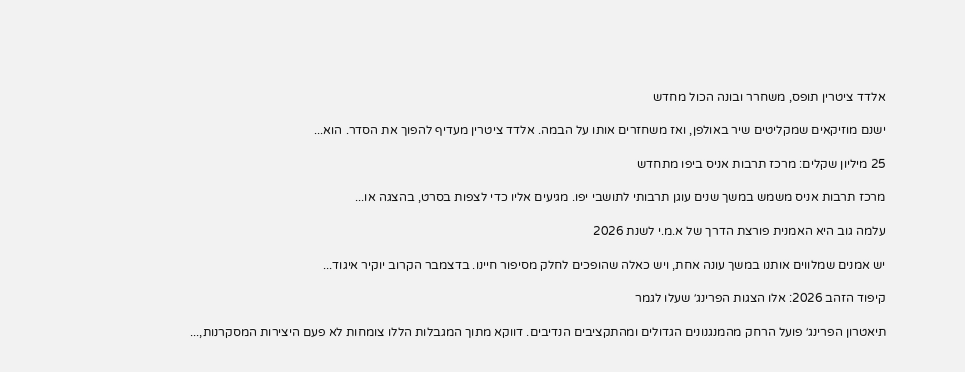אלדד ציטרין תופס, משחרר ובונה הכול מחדש

ישנם מוזיקאים שמקליטים שיר באולפן, ואז משחזרים אותו על הבמה. אלדד ציטרין מעדיף להפוך את הסדר. הוא...

25 מיליון שקלים: מרכז תרבות אניס ביפו מתחדש

מרכז תרבות אניס משמש במשך שנים עוגן תרבותי לתושבי יפו. מגיעים אליו כדי לצפות בסרט, בהצגה או...

עלמה גוב היא האמנית פורצת הדרך של א.מ.י לשנת 2026

יש אמנים שמלווים אותנו במשך עונה אחת, ויש כאלה שהופכים לחלק מסיפור חיינו. בדצמבר הקרוב יוקיר איגוד...

קיפוד הזהב 2026: אלו הצגות הפרינג׳ שעלו לגמר

תיאטרון הפרינג׳ פועל הרחק מהמנגנונים הגדולים ומהתקציבים הנדיבים. דווקא מתוך המגבלות הללו צומחות לא פעם היצירות המסקרנות,...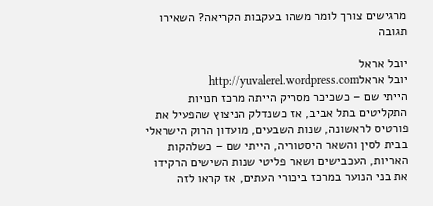מרגישים צורך לומר משהו בעקבות הקריאה? השאירו תגובה

יובל אראל
יובל אראלhttp://yuvalerel.wordpress.com
הייתי שם – כשכיכר מסריק הייתה מרכז חנויות התקליטים בתל אביב, אז כשנדלק הניצוץ שהפעיל את פורטיס לראשונה, שנות השבעים, מועדון הרוק הישראלי בבית לסין והשאר היסטוריה, הייתי שם – כשלהקות האריות, העכבישים ושאר פליטי שנות השישים הרקידו את בני הנוער במרכז ביכורי העתים, אז קראו לזה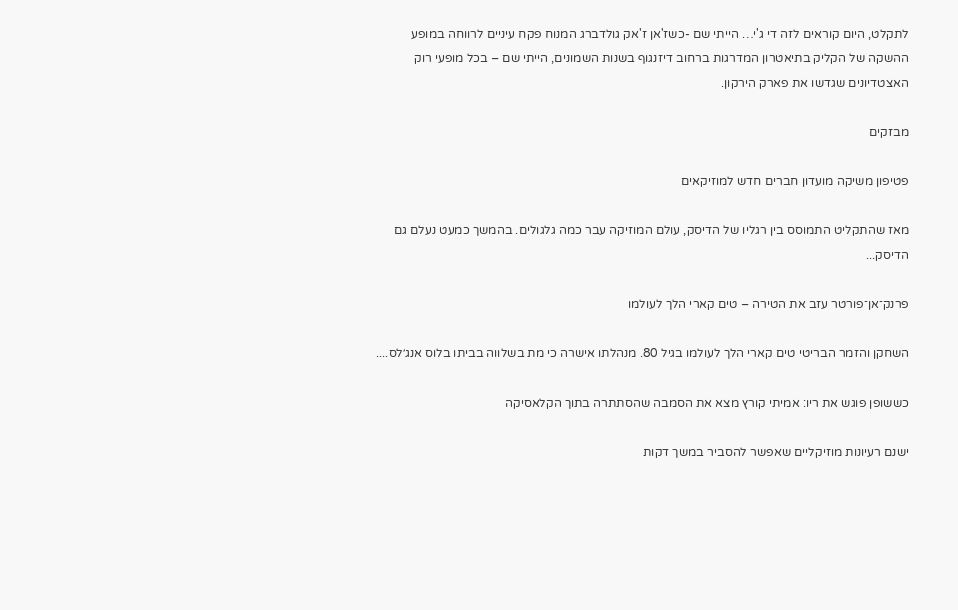לתקלט, היום קוראים לזה די ג'י… הייתי שם -כשז'אן ז'אק גולדברג המנוח פקח עיניים לרווחה במופע ההשקה של הקליק בתיאטרון המדרגות ברחוב דיזנגוף בשנות השמונים, הייתי שם – בכל מופעי רוק האצטדיונים שגדשו את פארק הירקון.

מבזקים

פטיפון משיקה מועדון חברים חדש למוזיקאים

מאז שהתקליט התמוסס בין רגליו של הדיסק, עולם המוזיקה עבר כמה גלגולים. בהמשך כמעט נעלם גם הדיסק...

פרנק־אן־פורטר עזב את הטירה – טים קארי הלך לעולמו

השחקן והזמר הבריטי טים קארי הלך לעולמו בגיל 80. מנהלתו אישרה כי מת בשלווה בביתו בלוס אנג׳לס....

כששופן פוגש את ריו: אמיתי קורץ מצא את הסמבה שהסתתרה בתוך הקלאסיקה

ישנם רעיונות מוזיקליים שאפשר להסביר במשך דקות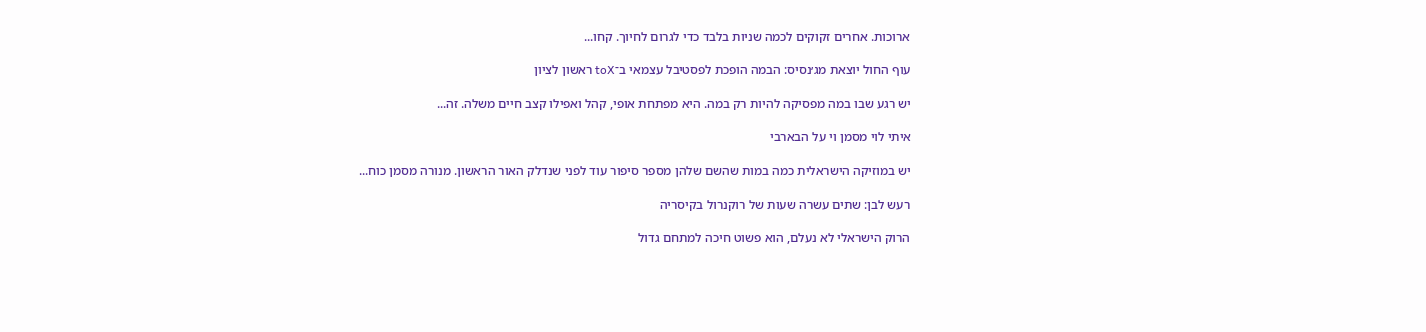ארוכות. אחרים זקוקים לכמה שניות בלבד כדי לגרום לחיוך. קחו...

עוף החול יוצאת מג׳נסיס: הבמה הופכת לפסטיבל עצמאי ב־toX ראשון לציון

יש רגע שבו במה מפסיקה להיות רק במה. היא מפתחת אופי, קהל ואפילו קצב חיים משלה. זה...

איתי לוי מסמן וי על הבארבי

יש במוזיקה הישראלית כמה במות שהשם שלהן מספר סיפור עוד לפני שנדלק האור הראשון. מנורה מסמן כוח...

רעש לבן: שתים עשרה שעות של רוקנרול בקיסריה

הרוק הישראלי לא נעלם, הוא פשוט חיכה למתחם גדול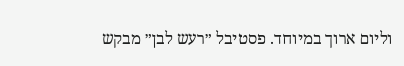וליום ארוך במיוחד. פסטיבל ״רעש לבן״ מבקש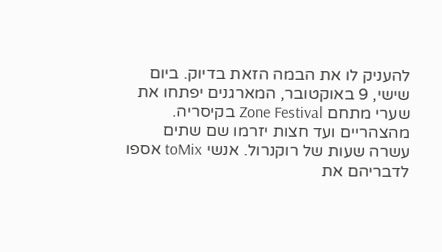להעניק לו את הבמה הזאת בדיוק. ביום שישי, 9 באוקטובר, המארגנים יפתחו את שערי מתחם Zone Festival בקיסריה. מהצהריים ועד חצות יזרמו שם שתים עשרה שעות של רוקנרול. אנשי toMix אספו לדבריהם את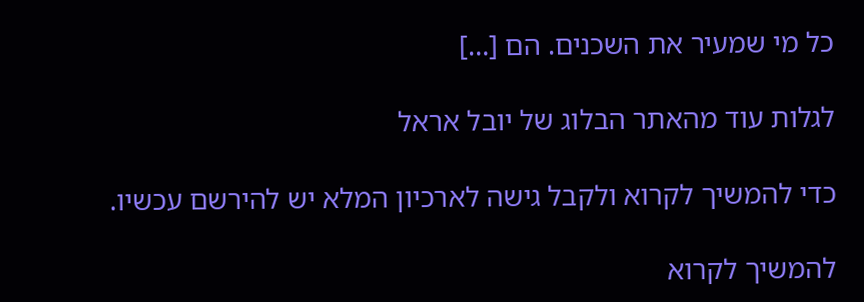כל מי שמעיר את השכנים. הם […]

לגלות עוד מהאתר הבלוג של יובל אראל

כדי להמשיך לקרוא ולקבל גישה לארכיון המלא יש להירשם עכשיו.

להמשיך לקרוא